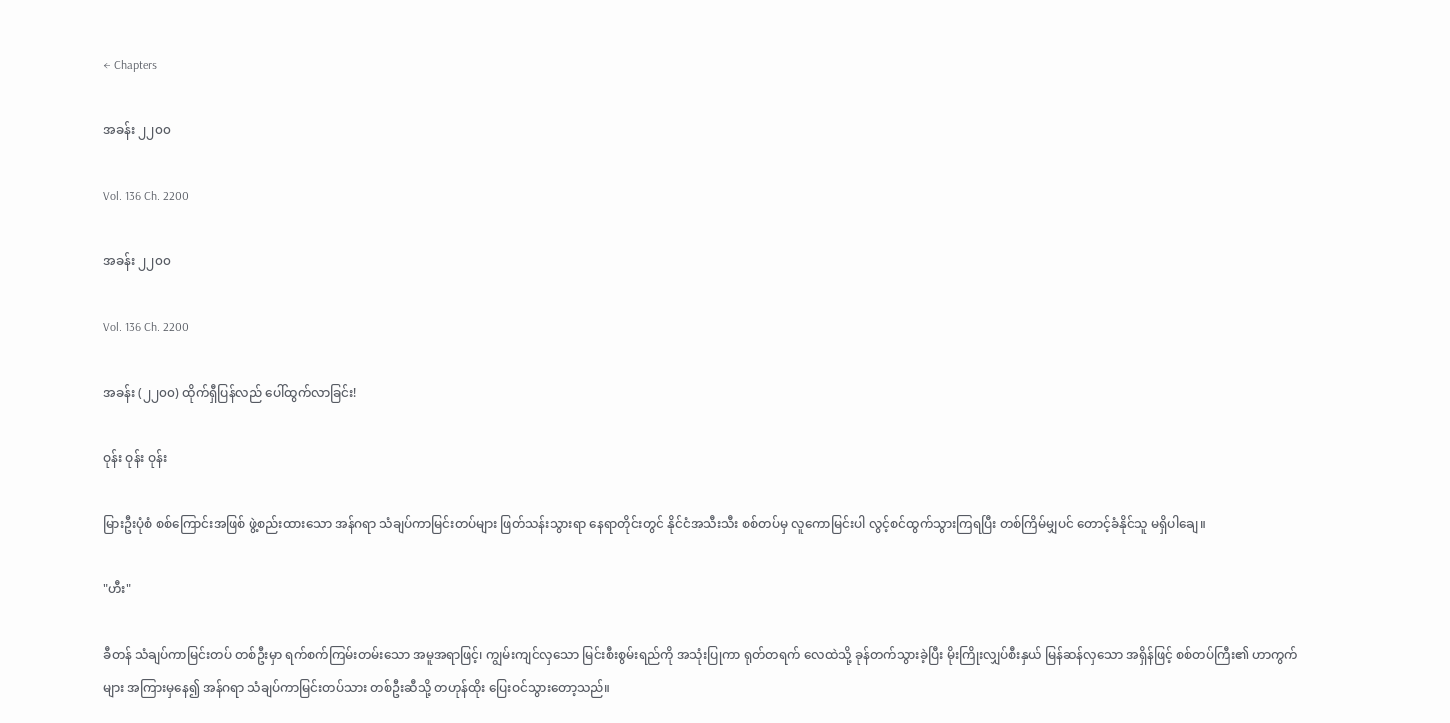← Chapters

အခန်း ၂၂၀၀

Vol. 136 Ch. 2200

အခန်း ၂၂၀၀

Vol. 136 Ch. 2200

အခန်း (၂၂၀၀) ထိုက်ရှီပြန်လည် ပေါ်ထွက်လာခြင်း!

ဝုန်း ဝုန်း ဝုန်း

မြားဦးပုံစံ စစ်ကြောင်းအဖြစ် ဖွဲ့စည်းထားသော အန်ဂရာ သံချပ်ကာမြင်းတပ်များ ဖြတ်သန်းသွားရာ နေရာတိုင်းတွင် နိုင်ငံအသီးသီး စစ်တပ်မှ လူကောမြင်းပါ လွင့်စင်ထွက်သွားကြရပြီး တစ်ကြိမ်မျှပင် တောင့်ခံနိုင်သူ မရှိပါချေ။

"ဟီး"

ခီတန် သံချပ်ကာမြင်းတပ် တစ်ဦးမှာ ရက်စက်ကြမ်းတမ်းသော အမူအရာဖြင့်၊ ကျွမ်းကျင်လှသော မြင်းစီးစွမ်းရည်ကို အသုံးပြုကာ ရုတ်တရက် လေထဲသို့ ခုန်တက်သွားခဲ့ပြီး မိုးကြိုးလျှပ်စီးနှယ် မြန်ဆန်လှသော အရှိန်ဖြင့် စစ်တပ်ကြီး၏ ဟာကွက်များ အကြားမှနေ၍ အန်ဂရာ သံချပ်ကာမြင်းတပ်သား တစ်ဦးဆီသို့ တဟုန်ထိုး ပြေးဝင်သွားတော့သည်။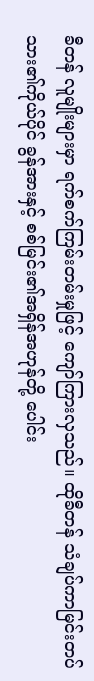ခီတန် လူမျိုးများမှာ ရက်စက်ကြမ်းတမ်းမှုဖြင့် ကျော်ကြားလှသည်။ ထိုခီတန် သံချပ်ကာမြင်းတပ်သား၏ကိုယ်ပိုင် ခွန်အားနှင့် စစ်မြင်း၏အရှိန်အဟုန်တို့ ပေါင်း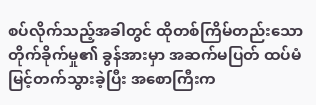စပ်လိုက်သည့်အခါတွင် ထိုတစ်ကြိမ်တည်းသော တိုက်ခိုက်မှု၏ ခွန်အားမှာ အဆက်မပြတ် ထပ်မံမြင့်တက်သွားခဲ့ပြီး အစောကြီးက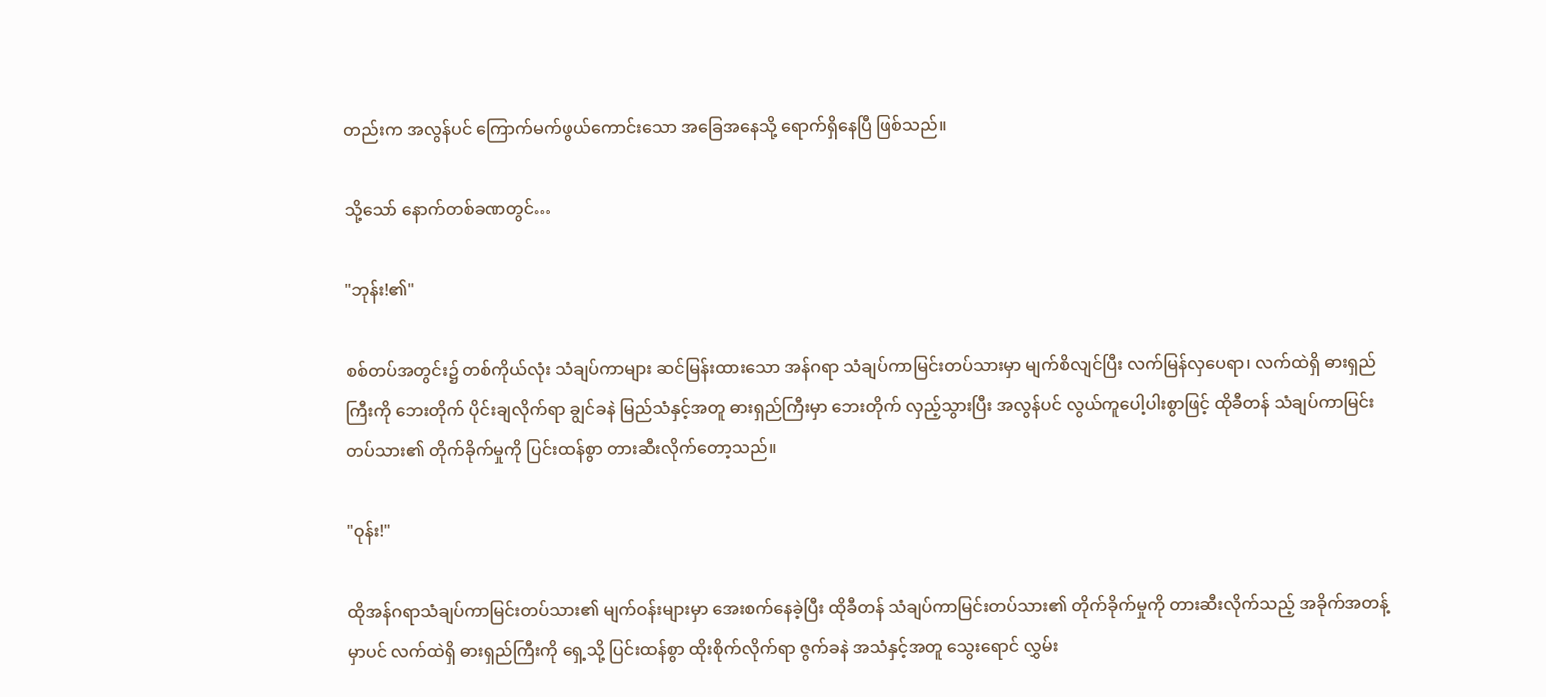တည်းက အလွန်ပင် ကြောက်မက်ဖွယ်ကောင်းသော အခြေအနေသို့ ရောက်ရှိနေပြီ ဖြစ်သည်။

သို့သော် နောက်တစ်ခဏတွင်…

"ဘုန်း!၏"

စစ်တပ်အတွင်း၌ တစ်ကိုယ်လုံး သံချပ်ကာများ ဆင်မြန်းထားသော အန်ဂရာ သံချပ်ကာမြင်းတပ်သားမှာ မျက်စိလျင်ပြီး လက်မြန်လှပေရာ၊ လက်ထဲရှိ ဓားရှည်ကြီးကို ဘေးတိုက် ပိုင်းချလိုက်ရာ ချွင်ခနဲ မြည်သံနှင့်အတူ ဓားရှည်ကြီးမှာ ဘေးတိုက် လှည့်သွားပြီး အလွန်ပင် လွယ်ကူပေါ့ပါးစွာဖြင့် ထိုခီတန် သံချပ်ကာမြင်းတပ်သား၏ တိုက်ခိုက်မှုကို ပြင်းထန်စွာ တားဆီးလိုက်တော့သည်။

"ဝုန်း!"

ထိုအန်ဂရာသံချပ်ကာမြင်းတပ်သား၏ မျက်ဝန်းများမှာ အေးစက်နေခဲ့ပြီး ထိုခီတန် သံချပ်ကာမြင်းတပ်သား၏ တိုက်ခိုက်မှုကို တားဆီးလိုက်သည့် အခိုက်အတန့်မှာပင် လက်ထဲရှိ ဓားရှည်ကြီးကို ရှေ့သို့ ပြင်းထန်စွာ ထိုးစိုက်လိုက်ရာ ဇွက်ခနဲ အသံနှင့်အတူ သွေးရောင် လွှမ်း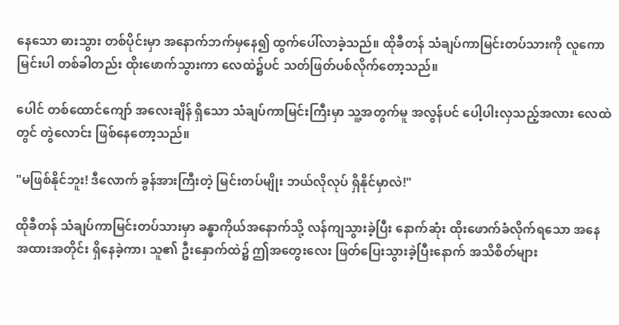နေသော ဓားသွား တစ်ပိုင်းမှာ အနောက်ဘက်မှနေ၍ ထွက်ပေါ်လာခဲ့သည်။ ထိုခီတန် သံချပ်ကာမြင်းတပ်သားကို လူကောမြင်းပါ တစ်ခါတည်း ထိုးဖောက်သွားကာ လေထဲ၌ပင် သတ်ဖြတ်ပစ်လိုက်တော့သည်။

ပေါင် တစ်ထောင်ကျော် အလေးချိန် ရှိသော သံချပ်ကာမြင်းကြီးမှာ သူ့အတွက်မူ အလွန်ပင် ပေါ့ပါးလှသည့်အလား လေထဲတွင် တွဲလောင်း ဖြစ်နေတော့သည်။

"မဖြစ်နိုင်ဘူး! ဒီလောက် ခွန်အားကြီးတဲ့ မြင်းတပ်မျိုး ဘယ်လိုလုပ် ရှိနိုင်မှာလဲ!"

ထိုခီတန် သံချပ်ကာမြင်းတပ်သားမှာ ခန္ဓာကိုယ်အနောက်သို့ လန်ကျသွားခဲ့ပြီး နောက်ဆုံး ထိုးဖောက်ခံလိုက်ရသော အနေအထားအတိုင်း ရှိနေခဲ့ကာ၊ သူ၏ ဦးနှောက်ထဲ၌ ဤအတွေးလေး ဖြတ်ပြေးသွားခဲ့ပြီးနောက် အသိစိတ်များ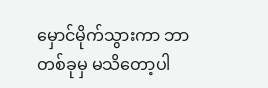မှောင်မိုက်သွားကာ ဘာတစ်ခုမှ မသိတော့ပါ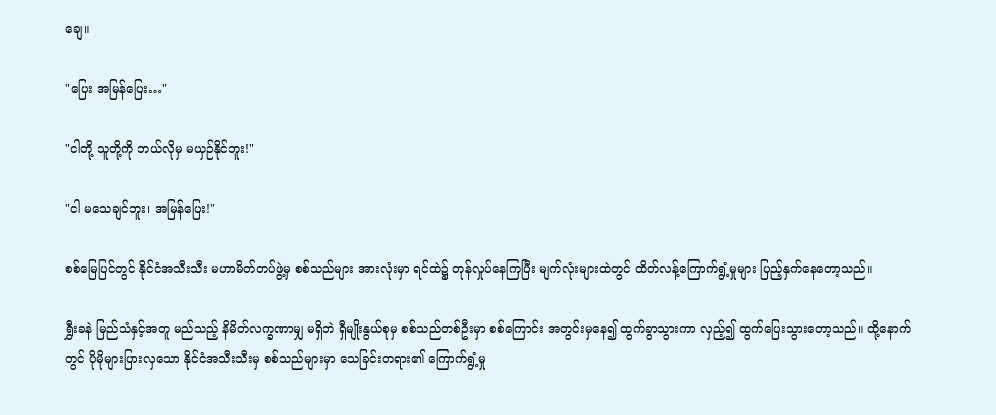ချေ။

"ပြေး အမြန်ပြေး…"

"ငါတို့ သူတို့ကို ဘယ်လိုမှ မယှဉ်နိုင်ဘူး!"

"ငါ မသေချင်ဘူး၊ အမြန်ပြေး!"

စစ်မြေပြင်တွင် နိုင်ငံအသီးသီး မဟာမိတ်တပ်ဖွဲ့မှ စစ်သည်များ အားလုံးမှာ ရင်ထဲ၌ တုန်လှုပ်နေကြပြီး မျက်လုံးများထဲတွင် ထိတ်လန့်ကြောက်ရွံ့မှုများ ပြည့်နှက်နေတော့သည်။

ရွှီးခနဲ မြည်သံနှင့်အတူ မည်သည့် နိမိတ်လက္ခဏာမျှ မရှိဘဲ ရှီမျိုးနွယ်စုမှ စစ်သည်တစ်ဦးမှာ စစ်ကြောင်း အတွင်းမှနေ၍ ထွက်ခွာသွားကာ လှည့်၍ ထွက်ပြေးသွားတော့သည်။ ထို့နောက်တွင် ပိုမိုများပြားလှသော နိုင်ငံအသီးသီးမှ စစ်သည်များမှာ သေခြင်းတရား၏ ကြောက်ရွံ့မှု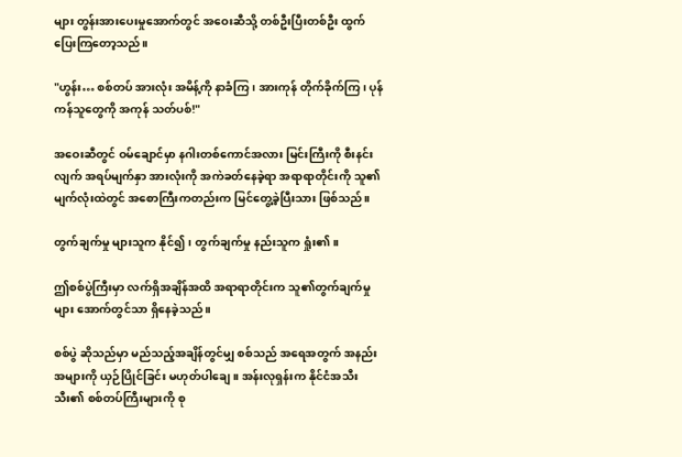များ တွန်းအားပေးမှုအောက်တွင် အဝေးဆီသို့ တစ်ဦးပြီးတစ်ဦး ထွက်ပြေးကြတော့သည်။

"ဟွန်း… စစ်တပ် အားလုံး အမိန့်ကို နာခံကြ၊ အားကုန် တိုက်ခိုက်ကြ၊ ပုန်ကန်သူတွေကို အကုန် သတ်ပစ်!"

အဝေးဆီတွင် ဝမ်ချောင်မှာ နဂါးတစ်ကောင်အလား မြင်းကြီးကို စီးနင်းလျက် အရပ်မျက်နှာ အားလုံးကို အကဲခတ်နေခဲ့ရာ အရာရာတိုင်းကို သူ၏မျက်လုံးထဲတွင် အစောကြီးကတည်းက မြင်တွေ့ခဲ့ပြီးသား ဖြစ်သည်။

တွက်ချက်မှု များသူက နိုင်၍၊ တွက်ချက်မှု နည်းသူက ရှုံး၏။

ဤစစ်ပွဲကြီးမှာ လက်ရှိအချိန်အထိ အရာရာတိုင်းက သူ၏တွက်ချက်မှုများ အောက်တွင်သာ ရှိနေခဲ့သည်။

စစ်ပွဲ ဆိုသည်မှာ မည်သည့်အချိန်တွင်မျှ စစ်သည် အရေအတွက် အနည်းအများကို ယှဉ်ပြိုင်ခြင်း မဟုတ်ပါချေ။ အန်းလုရှန်းက နိုင်ငံအသီးသီး၏ စစ်တပ်ကြီးများကို စု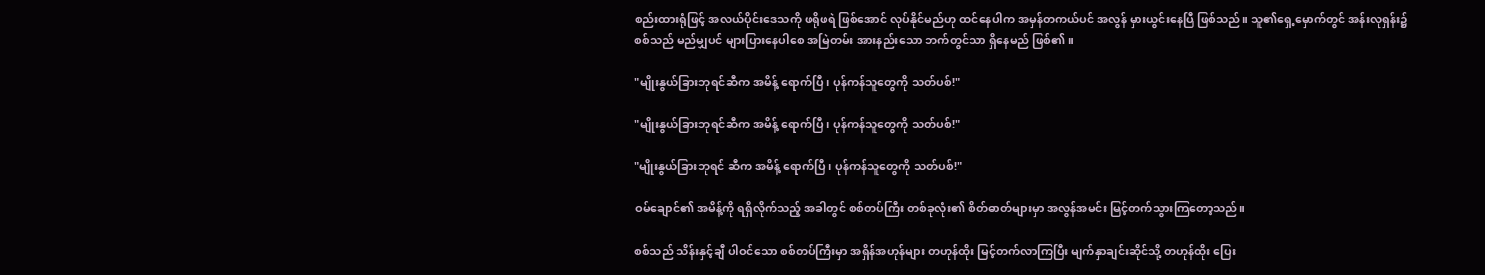စည်းထားရုံဖြင့် အလယ်ပိုင်းဒေသကို ဖရိုဖရဲ ဖြစ်အောင် လုပ်နိုင်မည်ဟု ထင်နေပါက အမှန်တကယ်ပင် အလွန် မှားယွင်းနေပြီ ဖြစ်သည်။ သူ၏ရှေ့မှောက်တွင် အန်းလုရှန်း၌ စစ်သည် မည်မျှပင် များပြားနေပါစေ အမြဲတမ်း အားနည်းသော ဘက်တွင်သာ ရှိနေမည် ဖြစ်၏။

"မျိုးနွယ်ခြားဘုရင်ဆီက အမိန့် ရောက်ပြီ၊ ပုန်ကန်သူတွေကို သတ်ပစ်!"

"မျိုးနွယ်ခြားဘုရင်ဆီက အမိန့် ရောက်ပြီ၊ ပုန်ကန်သူတွေကို သတ်ပစ်!"

"မျိုးနွယ်ခြားဘုရင် ဆီက အမိန့် ရောက်ပြီ၊ ပုန်ကန်သူတွေကို သတ်ပစ်!"

ဝမ်ချောင်၏ အမိန့်ကို ရရှိလိုက်သည့် အခါတွင် စစ်တပ်ကြီး တစ်ခုလုံး၏ စိတ်ဓာတ်များမှာ အလွန်အမင်း မြင့်တက်သွားကြတော့သည်။

စစ်သည် သိန်းနှင့်ချီ ပါဝင်သော စစ်တပ်ကြီးမှာ အရှိန်အဟုန်များ တဟုန်ထိုး မြင့်တက်လာကြပြီး မျက်နှာချင်းဆိုင်သို့ တဟုန်ထိုး ပြေး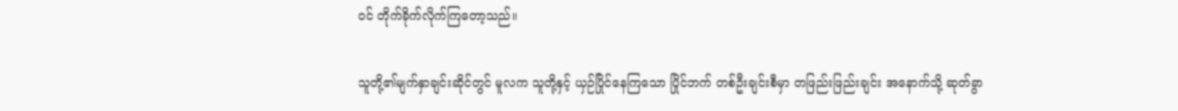ဝင် တိုက်ခိုက်လိုက်ကြတော့သည်။

သူတို့၏မျက်နှာချင်းဆိုင်တွင် မူလက သူတို့နှင့် ယှဉ်ပြိုင်နေကြသော ပြိုင်ဘက် တစ်ဦးချင်းစီမှာ တဖြည်းဖြည်းချင်း အနောက်သို့ ဆုတ်ခွာ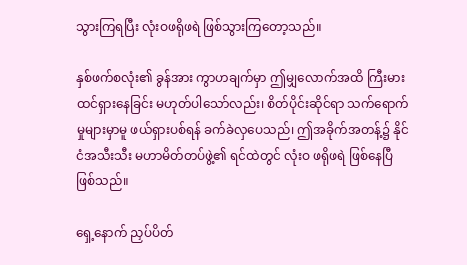သွားကြရပြီး လုံးဝဖရိုဖရဲ ဖြစ်သွားကြတော့သည်။

နှစ်ဖက်စလုံး၏ ခွန်အား ကွာဟချက်မှာ ဤမျှလောက်အထိ ကြီးမားထင်ရှားနေခြင်း မဟုတ်ပါသော်လည်း၊ စိတ်ပိုင်းဆိုင်ရာ သက်ရောက်မှုများမှာမူ ဖယ်ရှားပစ်ရန် ခက်ခဲလှပေသည်၊ ဤအခိုက်အတန့်၌ နိုင်ငံအသီးသီး မဟာမိတ်တပ်ဖွဲ့၏ ရင်ထဲတွင် လုံးဝ ဖရိုဖရဲ ဖြစ်နေပြီ ဖြစ်သည်။

ရှေ့နောက် ညှပ်ပိတ်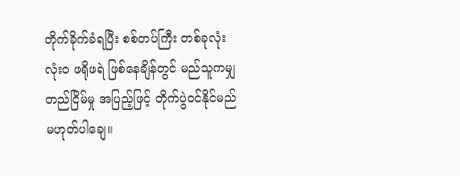တိုက်ခိုက်ခံရပြီး စစ်တပ်ကြီး တစ်ခုလုံး လုံးဝ ဖရိုဖရဲ ဖြစ်နေချိန်တွင် မည်သူကမျှ တည်ငြိမ်မှု အပြည့်ဖြင့် တိုက်ပွဲဝင်နိုင်မည် မဟုတ်ပါချေ။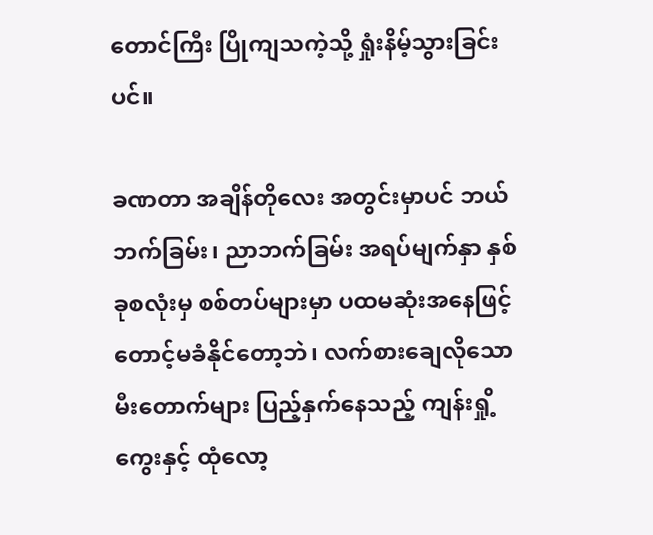တောင်ကြီး ပြိုကျသကဲ့သို့ ရှုံးနိမ့်သွားခြင်းပင်။

ခဏတာ အချိန်တိုလေး အတွင်းမှာပင် ဘယ်ဘက်ခြမ်း၊ ညာဘက်ခြမ်း အရပ်မျက်နှာ နှစ်ခုစလုံးမှ စစ်တပ်များမှာ ပထမဆုံးအနေဖြင့် တောင့်မခံနိုင်တော့ဘဲ၊ လက်စားချေလိုသော မီးတောက်များ ပြည့်နှက်နေသည့် ကျန်းရှို့ကွေးနှင့် ထုံလော့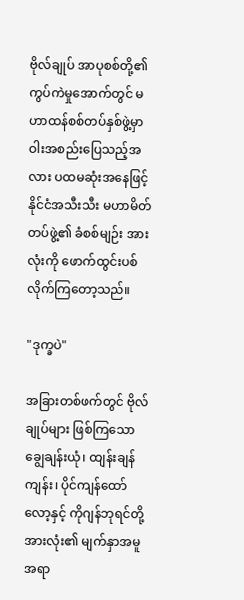ဗိုလ်ချုပ် အာပုစစ်တို့၏ ကွပ်ကဲမှုအောက်တွင် မဟာထန်စစ်တပ်နှစ်ဖွဲ့မှာ ဝါးအစည်းပြေသည့်အလား ပထမဆုံးအနေဖြင့် နိုင်ငံအသီးသီး မဟာမိတ်တပ်ဖွဲ့၏ ခံစစ်မျဉ်း အားလုံးကို ဖောက်ထွင်းပစ်လိုက်ကြတော့သည်။

"ဒုက္ခပဲ"

အခြားတစ်ဖက်တွင် ဗိုလ်ချုပ်များ ဖြစ်ကြသော ချွေချန်းယုံ၊ ထျန်းချန်ကျန်း၊ ပိုင်ကျန်ထော်လော့နှင့် ကိုဂျန်ဘုရင်တို့အားလုံး၏ မျက်နှာအမူအရာ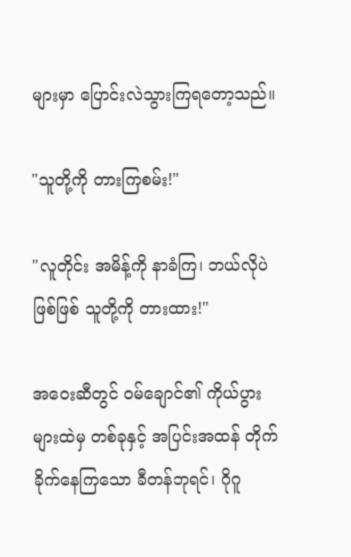များမှာ ပြောင်းလဲသွားကြရတော့သည်။

"သူတို့ကို တားကြစမ်း!"

"လူတိုင်း အမိန့်ကို နာခံကြ၊ ဘယ်လိုပဲ ဖြစ်ဖြစ် သူတို့ကို တားထား!"

အဝေးဆီတွင် ဝမ်ချောင်၏ ကိုယ်ပွား များထဲမှ တစ်ခုနှင့် အပြင်းအထန် တိုက်ခိုက်နေကြသော ခီတန်ဘုရင်၊ ဂိုဂူ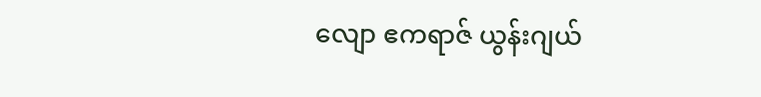လျော ဧကရာဇ် ယွန်းဂျယ်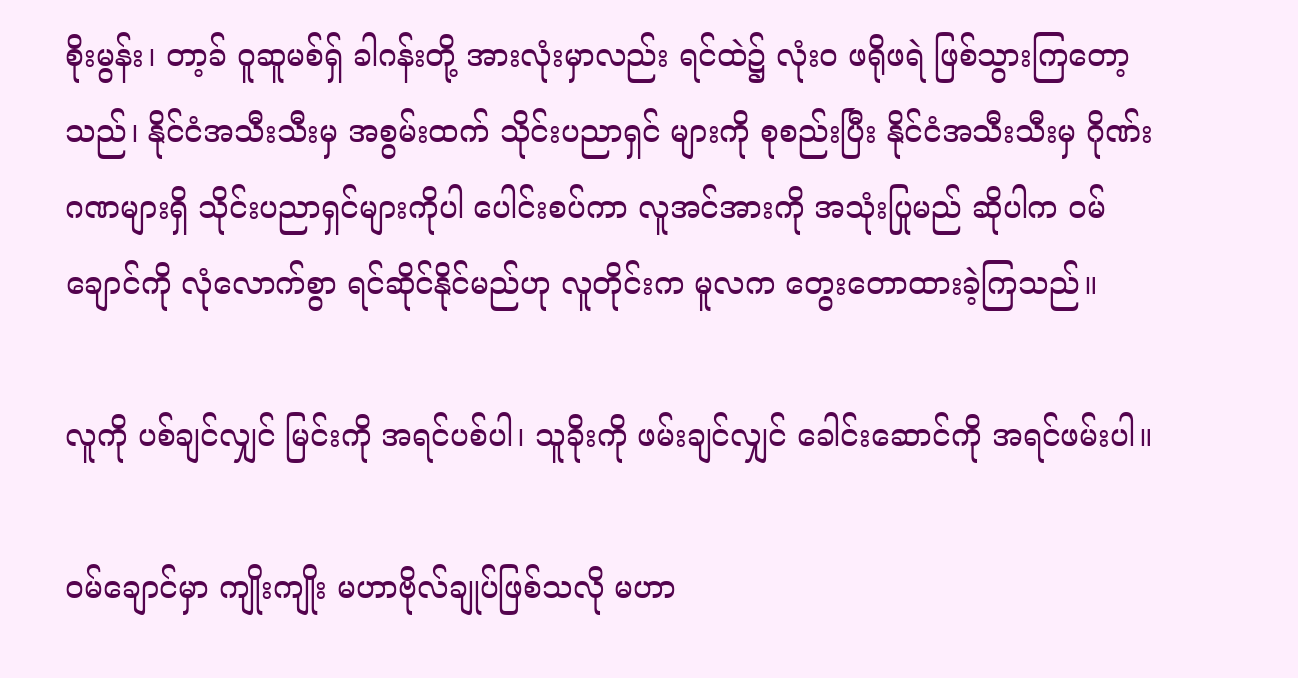စိုးမွန်း၊ တာ့ခ် ဝူဆူမစ်ရှ် ခါဂန်းတို့ အားလုံးမှာလည်း ရင်ထဲ၌ လုံးဝ ဖရိုဖရဲ ဖြစ်သွားကြတော့သည်၊ နိုင်ငံအသီးသီးမှ အစွမ်းထက် သိုင်းပညာရှင် များကို စုစည်းပြီး နိုင်ငံအသီးသီးမှ ဂိုဏ်းဂဏများရှိ သိုင်းပညာရှင်များကိုပါ ပေါင်းစပ်ကာ လူအင်အားကို အသုံးပြုမည် ဆိုပါက ဝမ်ချောင်ကို လုံလောက်စွာ ရင်ဆိုင်နိုင်မည်ဟု လူတိုင်းက မူလက တွေးတောထားခဲ့ကြသည်။

လူကို ပစ်ချင်လျှင် မြင်းကို အရင်ပစ်ပါ၊ သူခိုးကို ဖမ်းချင်လျှင် ခေါင်းဆောင်ကို အရင်ဖမ်းပါ။

ဝမ်ချောင်မှာ ကျိုးကျိုး မဟာဗိုလ်ချုပ်ဖြစ်သလို မဟာ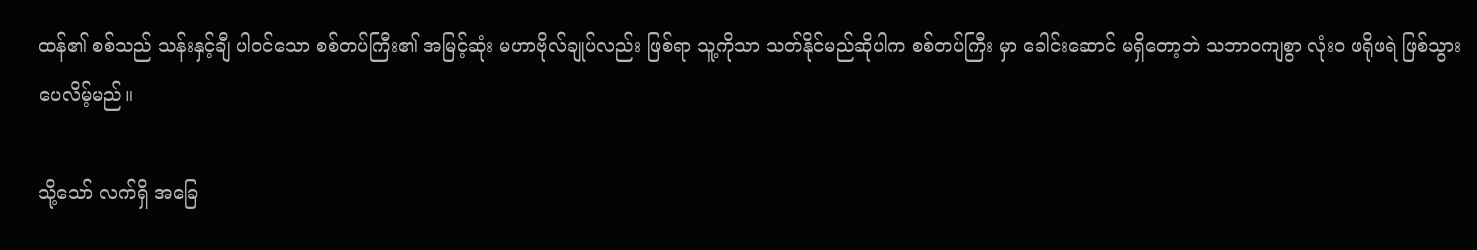ထန်၏ စစ်သည် သန်းနှင့်ချီ ပါဝင်သော စစ်တပ်ကြီး၏ အမြင့်ဆုံး မဟာဗိုလ်ချုပ်လည်း ဖြစ်ရာ သူ့ကိုသာ သတ်နိုင်မည်ဆိုပါက စစ်တပ်ကြီး မှာ ခေါင်းဆောင် မရှိတော့ဘဲ သဘာဝကျစွာ လုံးဝ ဖရိုဖရဲ ဖြစ်သွားပေလိမ့်မည်။

သို့သော် လက်ရှိ အခြေ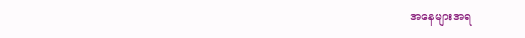အနေများအရ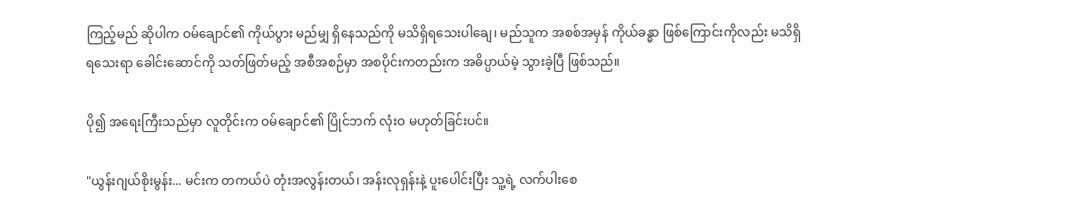ကြည့်မည် ဆိုပါက ဝမ်ချောင်၏ ကိုယ်ပွား မည်မျှ ရှိနေသည်ကို မသိရှိရသေးပါချေ၊ မည်သူက အစစ်အမှန် ကိုယ်ခန္ဓာ ဖြစ်ကြောင်းကိုလည်း မသိရှိရသေးရာ ခေါင်းဆောင်ကို သတ်ဖြတ်မည့် အစီအစဉ်မှာ အစပိုင်းကတည်းက အဓိပ္ပာယ်မဲ့ သွားခဲ့ပြီ ဖြစ်သည်။

ပို၍ အရေးကြီးသည်မှာ လူတိုင်းက ဝမ်ချောင်၏ ပြိုင်ဘက် လုံးဝ မဟုတ်ခြင်းပင်။

"ယွန်းဂျယ်စိုးမွန်း... မင်းက တကယ်ပဲ တုံးအလွန်းတယ်၊ အန်းလုရှန်းနဲ့ ပူးပေါင်းပြီး သူ့ရဲ့ လက်ပါးစေ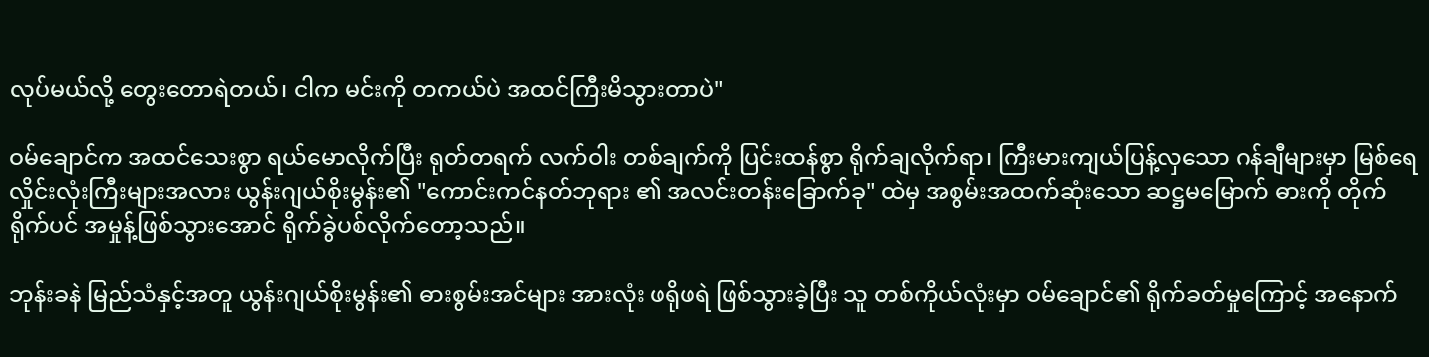လုပ်မယ်လို့ တွေးတောရဲတယ်၊ ငါက မင်းကို တကယ်ပဲ အထင်ကြီးမိသွားတာပဲ"

ဝမ်ချောင်က အထင်သေးစွာ ရယ်မောလိုက်ပြီး ရုတ်တရက် လက်ဝါး တစ်ချက်ကို ပြင်းထန်စွာ ရိုက်ချလိုက်ရာ၊ ကြီးမားကျယ်ပြန့်လှသော ဂန်ချီများမှာ မြစ်ရေလှိုင်းလုံးကြီးများအလား ယွန်းဂျယ်စိုးမွန်း၏ "ကောင်းကင်နတ်ဘုရား ၏ အလင်းတန်းခြောက်ခု" ထဲမှ အစွမ်းအထက်ဆုံးသော ဆဋ္ဌမမြောက် ဓားကို တိုက်ရိုက်ပင် အမှုန့်ဖြစ်သွားအောင် ရိုက်ခွဲပစ်လိုက်တော့သည်။

ဘုန်းခနဲ မြည်သံနှင့်အတူ ယွန်းဂျယ်စိုးမွန်း၏ ဓားစွမ်းအင်များ အားလုံး ဖရိုဖရဲ ဖြစ်သွားခဲ့ပြီး သူ တစ်ကိုယ်လုံးမှာ ဝမ်ချောင်၏ ရိုက်ခတ်မှုကြောင့် အနောက်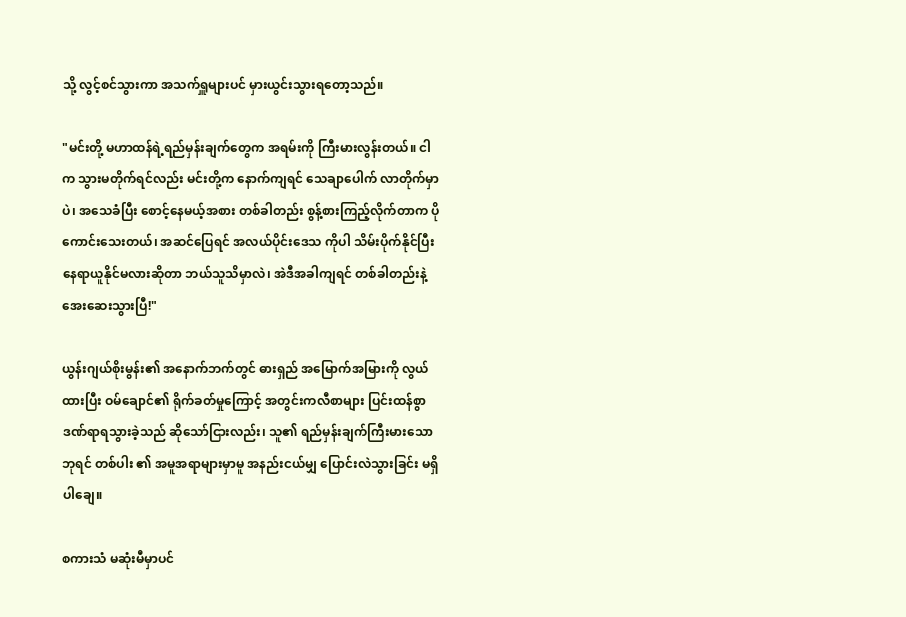သို့ လွင့်စင်သွားကာ အသက်ရှူများပင် မှားယွင်းသွားရတော့သည်။

"မင်းတို့ မဟာထန်ရဲ့ရည်မှန်းချက်တွေက အရမ်းကို ကြီးမားလွန်းတယ်။ ငါက သွားမတိုက်ရင်လည်း မင်းတို့က နောက်ကျရင် သေချာပေါက် လာတိုက်မှာပဲ၊ အသေခံပြီး စောင့်နေမယ့်အစား တစ်ခါတည်း စွန့်စားကြည့်လိုက်တာက ပိုကောင်းသေးတယ်၊ အဆင်ပြေရင် အလယ်ပိုင်းဒေသ ကိုပါ သိမ်းပိုက်နိုင်ပြီး နေရာယူနိုင်မလားဆိုတာ ဘယ်သူသိမှာလဲ၊ အဲဒီအခါကျရင် တစ်ခါတည်းနဲ့ အေးဆေးသွားပြီ!"

ယွန်းဂျယ်စိုးမွန်း၏ အနောက်ဘက်တွင် ဓားရှည် အမြောက်အမြားကို လွယ်ထားပြီး ဝမ်ချောင်၏ ရိုက်ခတ်မှုကြောင့် အတွင်းကလီစာများ ပြင်းထန်စွာ ဒဏ်ရာရသွားခဲ့သည် ဆိုသော်ငြားလည်း၊ သူ၏ ရည်မှန်းချက်ကြီးမားသော ဘုရင် တစ်ပါး ၏ အမူအရာများမှာမူ အနည်းငယ်မျှ ပြောင်းလဲသွားခြင်း မရှိပါချေ။

စကားသံ မဆုံးမီမှာပင်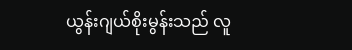ယွန်းဂျယ်စိုးမွန်းသည် လူ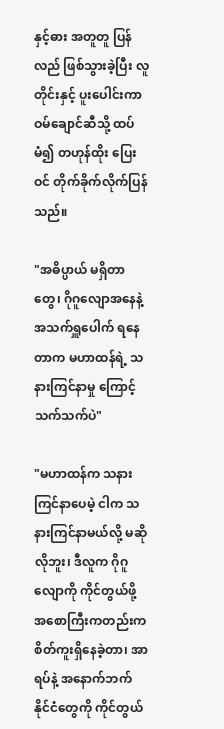နှင့်ဓား အတူတူ ပြန်လည် ဖြစ်သွားခဲ့ပြီး လူတိုင်းနှင့် ပူးပေါင်းကာ ဝမ်ချောင်ဆီသို့ ထပ်မံ၍ တဟုန်ထိုး ပြေးဝင် တိုက်ခိုက်လိုက်ပြန်သည်။

"အဓိပ္ပာယ် မရှိတာတွေ၊ ဂိုဂူလျောအနေနဲ့ အသက်ရှူပေါက် ရနေတာက မဟာထန်ရဲ့ သနားကြင်နာမှု ကြောင့် သက်သက်ပဲ"

"မဟာထန်က သနားကြင်နာပေမဲ့ ငါက သနားကြင်နာမယ်လို့ မဆိုလိုဘူး၊ ဒီလူက ဂိုဂူလျောကို ကိုင်တွယ်ဖို့ အစောကြီးကတည်းက စိတ်ကူးရှိနေခဲ့တာ၊ အာရပ်နဲ့ အနောက်ဘက် နိုင်ငံတွေကို ကိုင်တွယ်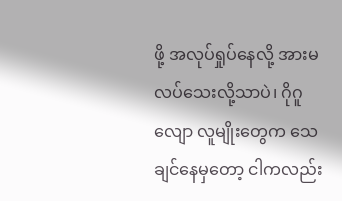ဖို့ အလုပ်ရှုပ်နေလို့ အားမလပ်သေးလို့သာပဲ၊ ဂိုဂူလျော လူမျိုးတွေက သေချင်နေမှတော့ ငါကလည်း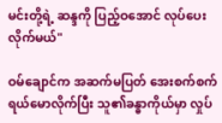မင်းတို့ရဲ့ ဆန္ဒကို ပြည့်ဝအောင် လုပ်ပေးလိုက်မယ်"

ဝမ်ချောင်က အဆက်မပြတ် အေးစက်စက် ရယ်မောလိုက်ပြီး သူ၏ခန္ဓာကိုယ်မှာ လှုပ်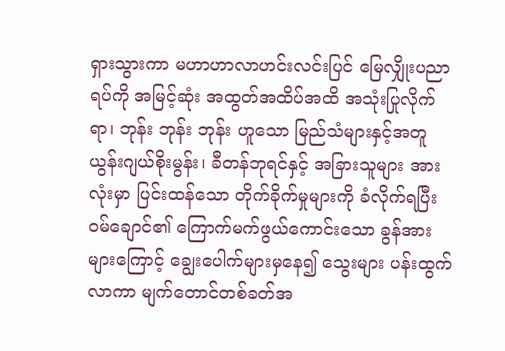ရှားသွားကာ မဟာဟာလာဟင်းလင်းပြင် မြေလျှိုးပညာရပ်ကို အမြင့်ဆုံး အထွတ်အထိပ်အထိ အသုံးပြုလိုက်ရာ၊ ဘုန်း ဘုန်း ဘုန်း ဟူသော မြည်သံများနှင့်အတူ ယွန်းဂျယ်စိုးမွန်း၊ ခီတန်ဘုရင်နှင့် အခြားသူများ အားလုံးမှာ ပြင်းထန်သော တိုက်ခိုက်မှုများကို ခံလိုက်ရပြီး ဝမ်ချောင်၏ ကြောက်မက်ဖွယ်ကောင်းသော ခွန်အားများကြောင့် ချွေးပေါက်များမှနေ၍ သွေးများ ပန်းထွက်လာကာ မျက်တောင်တစ်ခတ်အ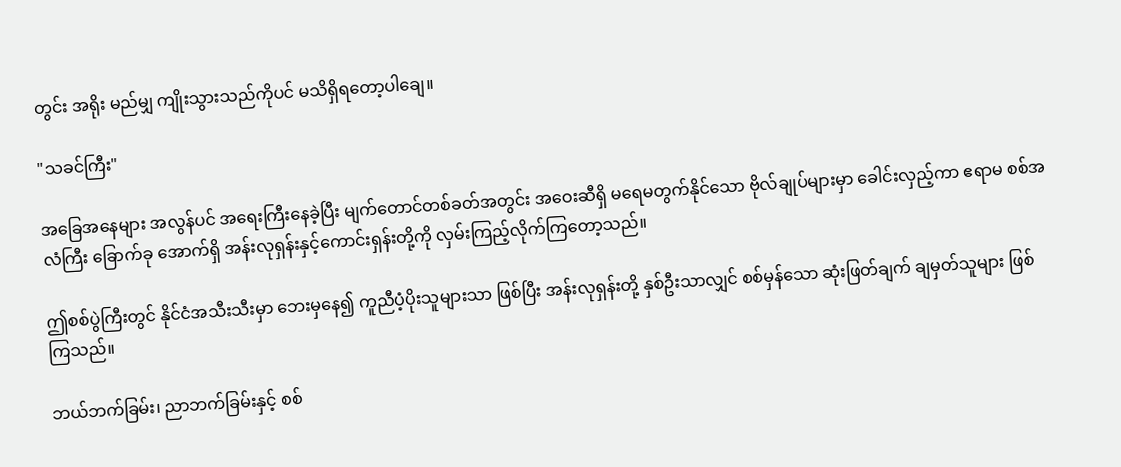တွင်း အရိုး မည်မျှ ကျိုးသွားသည်ကိုပင် မသိရှိရတော့ပါချေ။

"သခင်ကြီး"

အခြေအနေများ အလွန်ပင် အရေးကြီးနေခဲ့ပြီး မျက်တောင်တစ်ခတ်အတွင်း အဝေးဆီရှိ မရေမတွက်နိုင်သော ဗိုလ်ချုပ်များမှာ ခေါင်းလှည့်ကာ ဧရာမ စစ်အလံကြီး ခြောက်ခု အောက်ရှိ အန်းလုရှန်းနှင့်ကောင်းရှန်းတို့ကို လှမ်းကြည့်လိုက်ကြတော့သည်။

ဤစစ်ပွဲကြီးတွင် နိုင်ငံအသီးသီးမှာ ဘေးမှနေ၍ ကူညီပံ့ပိုးသူများသာ ဖြစ်ပြီး အန်းလုရှန်းတို့ နှစ်ဦးသာလျှင် စစ်မှန်သော ဆုံးဖြတ်ချက် ချမှတ်သူများ ဖြစ်ကြသည်။

ဘယ်ဘက်ခြမ်း၊ ညာဘက်ခြမ်းနှင့် စစ်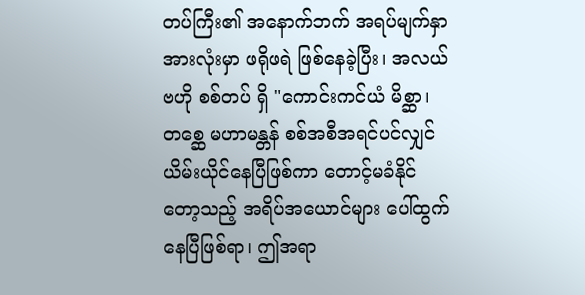တပ်ကြီး၏ အနောက်ဘက် အရပ်မျက်နှာ အားလုံးမှာ ဖရိုဖရဲ ဖြစ်နေခဲ့ပြီး၊ အလယ်ဗဟို စစ်တပ် ရှိ "ကောင်းကင်ယံ မိစ္ဆာ၊တစ္ဆေ မဟာမန္တန် စစ်အစီအရင်ပင်လျှင် ယိမ်းယိုင်နေပြီဖြစ်ကာ တောင့်မခံနိုင်တော့သည့် အရိပ်အယောင်များ ပေါ်ထွက်နေပြီဖြစ်ရာ၊ ဤအရာ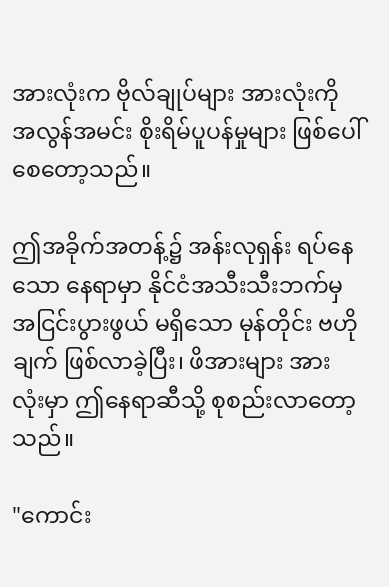အားလုံးက ဗိုလ်ချုပ်များ အားလုံးကို အလွန်အမင်း စိုးရိမ်ပူပန်မှုများ ဖြစ်ပေါ်စေတော့သည်။

ဤအခိုက်အတန့်၌ အန်းလုရှန်း ရပ်နေသော နေရာမှာ နိုင်ငံအသီးသီးဘက်မှ အငြင်းပွားဖွယ် မရှိသော မုန်တိုင်း ဗဟိုချက် ဖြစ်လာခဲ့ပြီး၊ ဖိအားများ အားလုံးမှာ ဤနေရာဆီသို့ စုစည်းလာတော့သည်။

"ကောင်း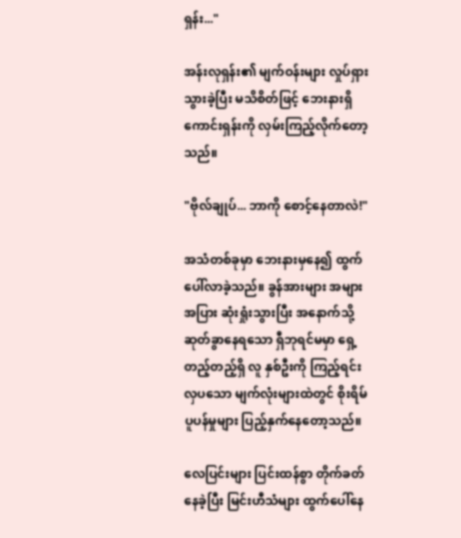ရှန်း..."

အန်းလုရှန်း၏ မျက်ဝန်းများ လှုပ်ရှားသွားခဲ့ပြီး မသိစိတ်ဖြင့် ဘေးနားရှိ ကောင်းရှန်းကို လှမ်းကြည့်လိုက်တော့သည်။

"ဗိုလ်ချုပ်... ဘာကို စောင့်နေတာလဲ!"

အသံတစ်ခုမှာ ဘေးနားမှနေ၍ ထွက်ပေါ်လာခဲ့သည်။ ခွန်အားများ အများအပြား ဆုံးရှုံးသွားပြီး အနောက်သို့ ဆုတ်ခွာနေရသော ရှီဘုရင်မမှာ ရှေ့တည့်တည့်ရှိ လူ နှစ်ဦးကို ကြည့်ရင်း လှပသော မျက်လုံးများထဲတွင် စိုးရိမ်ပူပန်မှုများ ပြည့်နှက်နေတော့သည်။

လေပြင်းများ ပြင်းထန်စွာ တိုက်ခတ်နေခဲ့ပြီး မြင်းဟီသံများ ထွက်ပေါ်နေ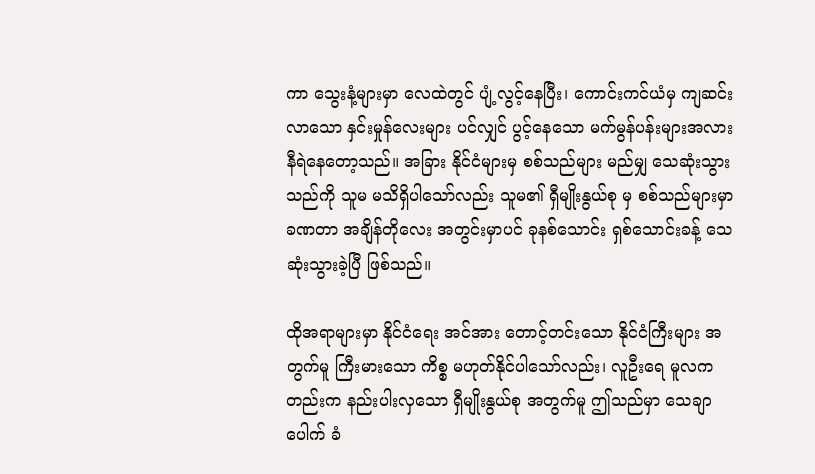ကာ သွေးနံ့များမှာ လေထဲတွင် ပျံ့လွင့်နေပြီး၊ ကောင်းကင်ယံမှ ကျဆင်းလာသော နှင်းမှုန်လေးများ ပင်လျှင် ပွင့်နေသော မက်မွန်ပန်းများအလား နီရဲနေတော့သည်။ အခြား နိုင်ငံများမှ စစ်သည်များ မည်မျှ သေဆုံးသွားသည်ကို သူမ မသိရှိပါသော်လည်း သူမ၏ ရှီမျိုးနွယ်စု မှ စစ်သည်များမှာ ခဏတာ အချိန်တိုလေး အတွင်းမှာပင် ခုနစ်သောင်း ရှစ်သောင်းခန့် သေဆုံးသွားခဲ့ပြီ ဖြစ်သည်။

ထိုအရာများမှာ နိုင်ငံရေး အင်အား တောင့်တင်းသော နိုင်ငံကြီးများ အတွက်မူ ကြီးမားသော ကိစ္စ မဟုတ်နိုင်ပါသော်လည်း၊ လူဦးရေ မူလကတည်းက နည်းပါးလှသော ရှီမျိုးနွယ်စု အတွက်မူ ဤသည်မှာ သေချာပေါက် ခံ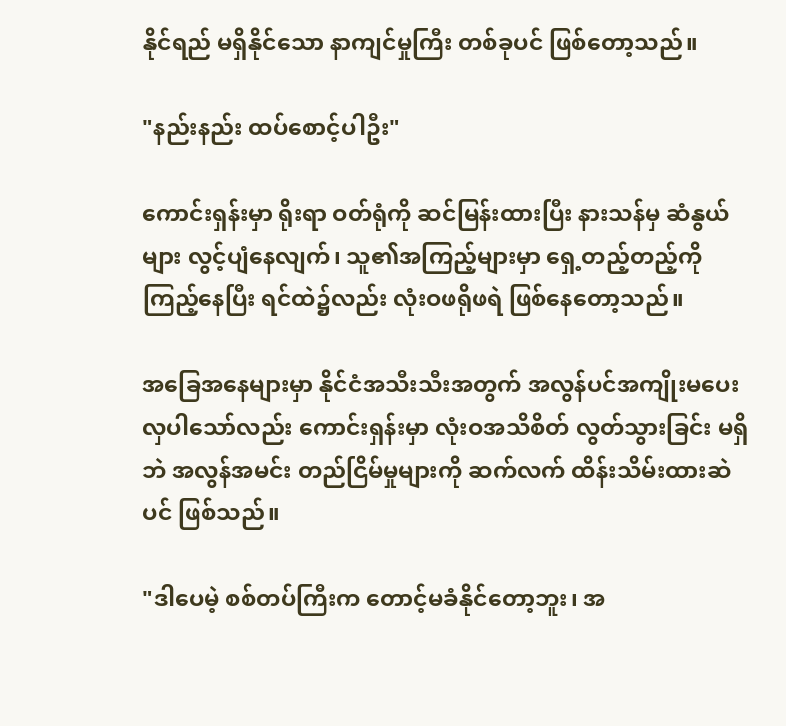နိုင်ရည် မရှိနိုင်သော နာကျင်မှုကြီး တစ်ခုပင် ဖြစ်တော့သည်။

"နည်းနည်း ထပ်စောင့်ပါဦး"

ကောင်းရှန်းမှာ ရိုးရာ ဝတ်ရုံကို ဆင်မြန်းထားပြီး နားသန်မှ ဆံနွယ်များ လွင့်ပျံနေလျက်၊ သူ၏အကြည့်များမှာ ရှေ့တည့်တည့်ကို ကြည့်နေပြီး ရင်ထဲ၌လည်း လုံးဝဖရိုဖရဲ ဖြစ်နေတော့သည်။

အခြေအနေများမှာ နိုင်ငံအသီးသီးအတွက် အလွန်ပင်အကျိုးမပေးလှပါသော်လည်း ကောင်းရှန်းမှာ လုံးဝအသိစိတ် လွတ်သွားခြင်း မရှိဘဲ အလွန်အမင်း တည်ငြိမ်မှုများကို ဆက်လက် ထိန်းသိမ်းထားဆဲပင် ဖြစ်သည်။

"ဒါပေမဲ့ စစ်တပ်ကြီးက တောင့်မခံနိုင်တော့ဘူး၊ အ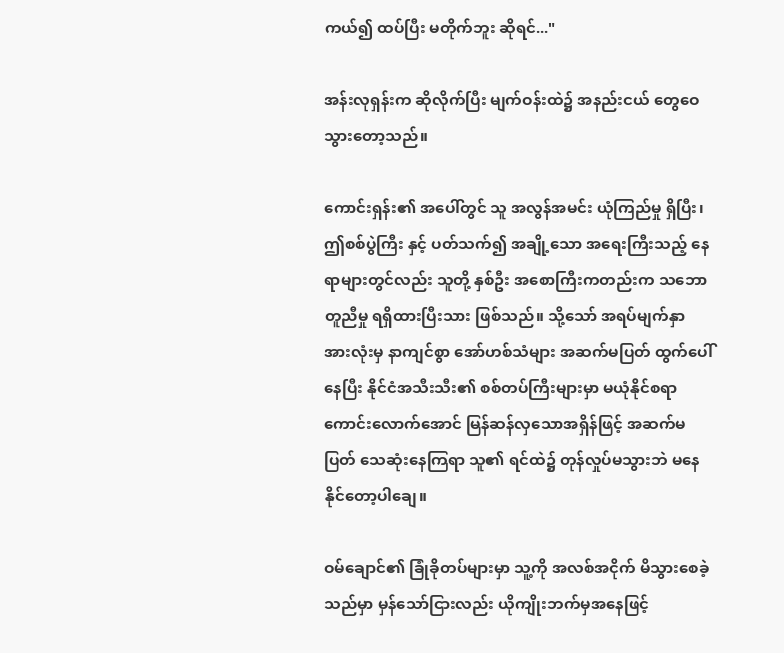ကယ်၍ ထပ်ပြီး မတိုက်ဘူး ဆိုရင်..."

အန်းလုရှန်းက ဆိုလိုက်ပြီး မျက်ဝန်းထဲ၌ အနည်းငယ် တွေဝေသွားတော့သည်။

ကောင်းရှန်း၏ အပေါ်တွင် သူ အလွန်အမင်း ယုံကြည်မှု ရှိပြီး၊ ဤစစ်ပွဲကြီး နှင့် ပတ်သက်၍ အချို့သော အရေးကြီးသည့် နေရာများတွင်လည်း သူတို့ နှစ်ဦး အစောကြီးကတည်းက သဘောတူညီမှု ရရှိထားပြီးသား ဖြစ်သည်။ သို့သော် အရပ်မျက်နှာ အားလုံးမှ နာကျင်စွာ အော်ဟစ်သံများ အဆက်မပြတ် ထွက်ပေါ်နေပြီး နိုင်ငံအသီးသီး၏ စစ်တပ်ကြီးများမှာ မယုံနိုင်စရာ ကောင်းလောက်အောင် မြန်ဆန်လှသောအရှိန်ဖြင့် အဆက်မပြတ် သေဆုံးနေကြရာ သူ၏ ရင်ထဲ၌ တုန်လှုပ်မသွားဘဲ မနေနိုင်တော့ပါချေ။

ဝမ်ချောင်၏ ခြုံခိုတပ်များမှာ သူ့ကို အလစ်အငိုက် မိသွားစေခဲ့သည်မှာ မှန်သော်ငြားလည်း ယိုကျိုးဘက်မှအနေဖြင့်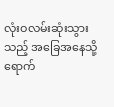လုံးဝလမ်းဆုံးသွားသည့် အခြေအနေသို့ ရောက်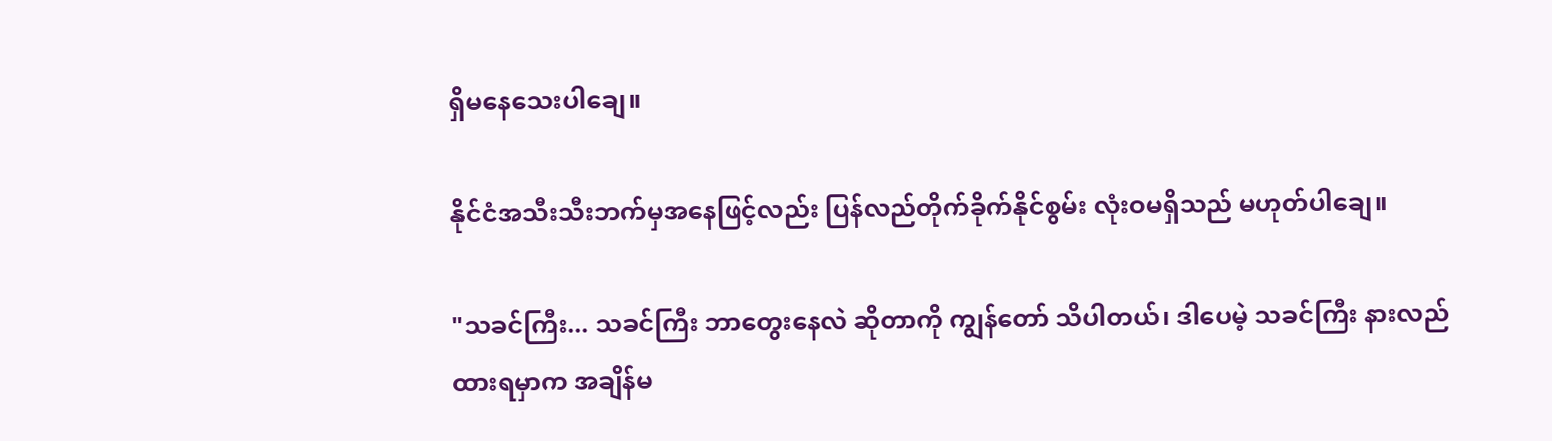ရှိမနေသေးပါချေ။

နိုင်ငံအသီးသီးဘက်မှအနေဖြင့်လည်း ပြန်လည်တိုက်ခိုက်နိုင်စွမ်း လုံးဝမရှိသည် မဟုတ်ပါချေ။

"သခင်ကြီး... သခင်ကြီး ဘာတွေးနေလဲ ဆိုတာကို ကျွန်တော် သိပါတယ်၊ ဒါပေမဲ့ သခင်ကြီး နားလည်ထားရမှာက အချိန်မ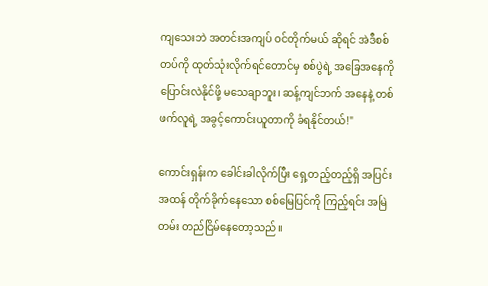ကျသေးဘဲ အတင်းအကျပ် ဝင်တိုက်မယ် ဆိုရင် အဲဒီစစ်တပ်ကို ထုတ်သုံးလိုက်ရင်တောင်မှ စစ်ပွဲရဲ့ အခြေအနေကို ပြောင်းလဲနိုင်ဖို့ မသေချာဘူး၊ ဆန့်ကျင်ဘက် အနေနဲ့ တစ်ဖက်လူရဲ့ အခွင့်ကောင်းယူတာကို ခံရနိုင်တယ်!"

ကောင်းရှန်းက ခေါင်းခါလိုက်ပြီး ရှေ့တည့်တည့်ရှိ အပြင်းအထန် တိုက်ခိုက်နေသော စစ်မြေပြင်ကို ကြည့်ရင်း အမြဲတမ်း တည်ငြိမ်နေတော့သည်။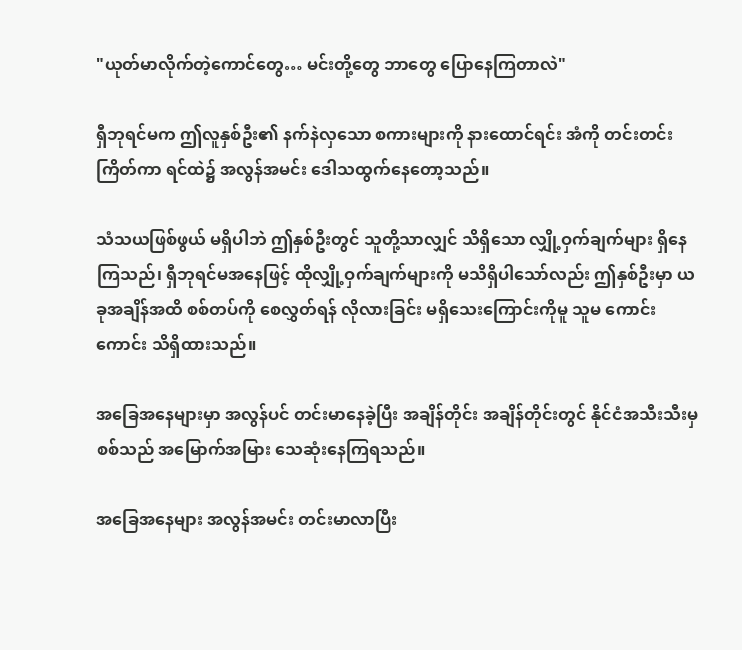"ယုတ်မာလိုက်တဲ့ကောင်တွေ… မင်းတို့တွေ ဘာတွေ ပြောနေကြတာလဲ"

ရှီဘုရင်မက ဤလူနှစ်ဦး၏ နက်နဲလှသော စကားများကို နားထောင်ရင်း အံကို တင်းတင်းကြိတ်ကာ ရင်ထဲ၌ အလွန်အမင်း ဒေါသထွက်နေတော့သည်။

သံသယဖြစ်ဖွယ် မရှိပါဘဲ ဤနှစ်ဦးတွင် သူတို့သာလျှင် သိရှိသော လျှို့ဝှက်ချက်များ ရှိနေကြသည်၊ ရှီဘုရင်မအနေဖြင့် ထိုလျှို့ဝှက်ချက်များကို မသိရှိပါသော်လည်း ဤနှစ်ဦးမှာ ယခုအချိန်အထိ စစ်တပ်ကို စေလွှတ်ရန် လိုလားခြင်း မရှိသေးကြောင်းကိုမူ သူမ ကောင်းကောင်း သိရှိထားသည်။

အခြေအနေများမှာ အလွန်ပင် တင်းမာနေခဲ့ပြီး အချိန်တိုင်း အချိန်တိုင်းတွင် နိုင်ငံအသီးသီးမှ စစ်သည် အမြောက်အမြား သေဆုံးနေကြရသည်။

အခြေအနေများ အလွန်အမင်း တင်းမာလာပြီး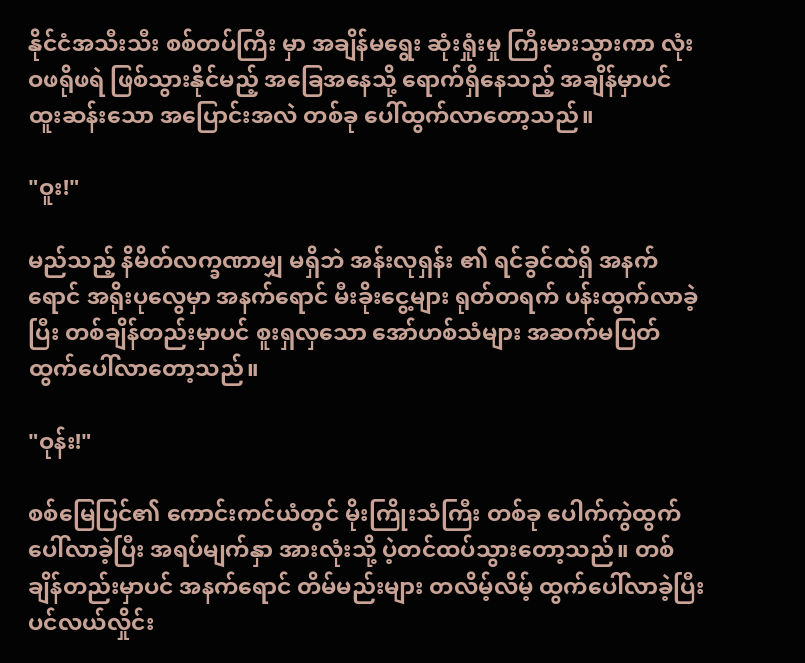နိုင်ငံအသီးသီး စစ်တပ်ကြီး မှာ အချိန်မရွေး ဆုံးရှုံးမှု ကြီးမားသွားကာ လုံးဝဖရိုဖရဲ ဖြစ်သွားနိုင်မည့် အခြေအနေသို့ ရောက်ရှိနေသည့် အချိန်မှာပင် ထူးဆန်းသော အပြောင်းအလဲ တစ်ခု ပေါ်ထွက်လာတော့သည်။

"ဝူး!"

မည်သည့် နိမိတ်လက္ခဏာမျှ မရှိဘဲ အန်းလုရှန်း ၏ ရင်ခွင်ထဲရှိ အနက်ရောင် အရိုးပုလွေမှာ အနက်ရောင် မီးခိုးငွေ့များ ရုတ်တရက် ပန်းထွက်လာခဲ့ပြီး တစ်ချိန်တည်းမှာပင် စူးရှလှသော အော်ဟစ်သံများ အဆက်မပြတ် ထွက်ပေါ်လာတော့သည်။

"ဝုန်း!"

စစ်မြေပြင်၏ ကောင်းကင်ယံတွင် မိုးကြိုးသံကြီး တစ်ခု ပေါက်ကွဲထွက်ပေါ်လာခဲ့ပြီး အရပ်မျက်နှာ အားလုံးသို့ ပဲ့တင်ထပ်သွားတော့သည်။ တစ်ချိန်တည်းမှာပင် အနက်ရောင် တိမ်မည်းများ တလိမ့်လိမ့် ထွက်ပေါ်လာခဲ့ပြီး ပင်လယ်လှိုင်း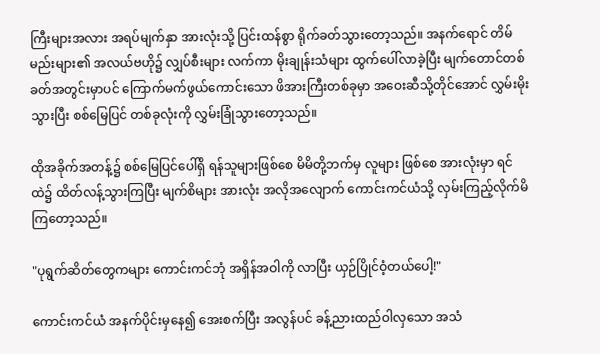ကြီးများအလား အရပ်မျက်နှာ အားလုံးသို့ ပြင်းထန်စွာ ရိုက်ခတ်သွားတော့သည်။ အနက်ရောင် တိမ်မည်းများ၏ အလယ်ဗဟို၌ လျှပ်စီးများ လက်ကာ မိုးချုန်းသံများ ထွက်ပေါ်လာခဲ့ပြီး မျက်တောင်တစ်ခတ်အတွင်းမှာပင် ကြောက်မက်ဖွယ်ကောင်းသော ဖိအားကြီးတစ်ခုမှာ အဝေးဆီသို့တိုင်အောင် လွှမ်းမိုးသွားပြီး စစ်မြေပြင် တစ်ခုလုံးကို လွှမ်းခြုံသွားတော့သည်။

ထိုအခိုက်အတန့်၌ စစ်မြေပြင်ပေါ်ရှိ ရန်သူများဖြစ်စေ မိမိတို့ဘက်မှ လူများ ဖြစ်စေ အားလုံးမှာ ရင်ထဲ၌ ထိတ်လန့်သွားကြပြီး မျက်စိများ အားလုံး အလိုအလျောက် ကောင်းကင်ယံသို့ လှမ်းကြည့်လိုက်မိကြတော့သည်။

"ပုရွက်ဆိတ်တွေကများ ကောင်းကင်ဘုံ အရှိန်အဝါကို လာပြီး ယှဉ်ပြိုင်ဝံ့တယ်ပေါ့!"

ကောင်းကင်ယံ အနက်ပိုင်းမှနေ၍ အေးစက်ပြီး အလွန်ပင် ခန့်ညားထည်ဝါလှသော အသံ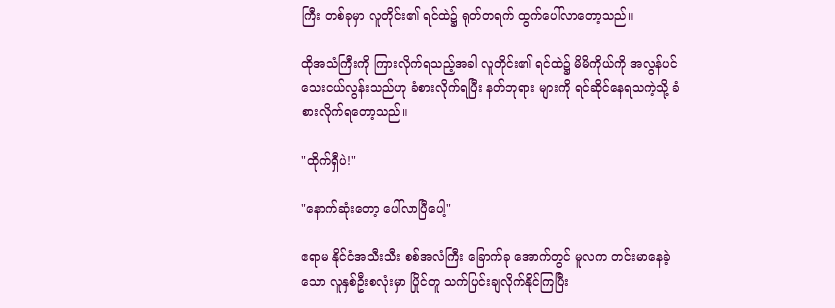ကြီး တစ်ခုမှာ လူတိုင်း၏ ရင်ထဲ၌ ရုတ်တရက် ထွက်ပေါ်လာတော့သည်။

ထိုအသံကြီးကို ကြားလိုက်ရသည့်အခါ လူတိုင်း၏ ရင်ထဲ၌ မိမိကိုယ်ကို အလွန်ပင် သေးငယ်လွန်းသည်ဟု ခံစားလိုက်ရပြီး နတ်ဘုရား များကို ရင်ဆိုင်နေရသကဲ့သို့ ခံစားလိုက်ရတော့သည်။

"ထိုက်ရှီပဲ!"

"နောက်ဆုံးတော့ ပေါ်လာပြီပေါ့"

ဧရာမ နိုင်ငံအသီးသီး စစ်အလံကြီး ခြောက်ခု အောက်တွင် မူလက တင်းမာနေခဲ့သော လူနှစ်ဦးစလုံးမှာ ပြိုင်တူ သက်ပြင်းချလိုက်နိုင်ကြပြီး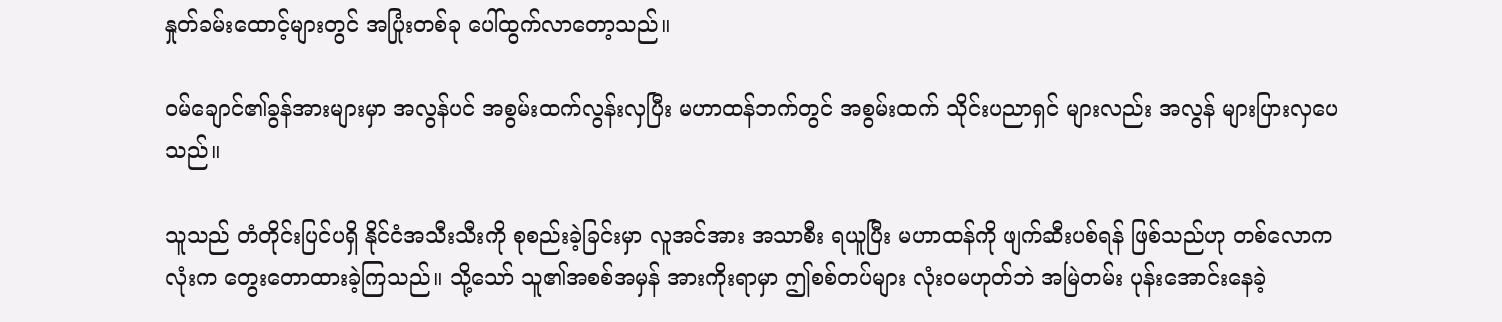နှုတ်ခမ်းထောင့်များတွင် အပြုံးတစ်ခု ပေါ်ထွက်လာတော့သည်။

ဝမ်ချောင်၏ခွန်အားများမှာ အလွန်ပင် အစွမ်းထက်လွန်းလှပြီး မဟာထန်ဘက်တွင် အစွမ်းထက် သိုင်းပညာရှင် များလည်း အလွန် များပြားလှပေသည်။

သူသည် တံတိုင်းပြင်ပရှိ နိုင်ငံအသီးသီးကို စုစည်းခဲ့ခြင်းမှာ လူအင်အား အသာစီး ရယူပြီး မဟာထန်ကို ဖျက်ဆီးပစ်ရန် ဖြစ်သည်ဟု တစ်လောကလုံးက တွေးတောထားခဲ့ကြသည်။ သို့သော် သူ၏အစစ်အမှန် အားကိုးရာမှာ ဤစစ်တပ်များ လုံးဝမဟုတ်ဘဲ အမြဲတမ်း ပုန်းအောင်းနေခဲ့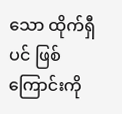သော ထိုက်ရှီ ပင် ဖြစ်ကြောင်းကို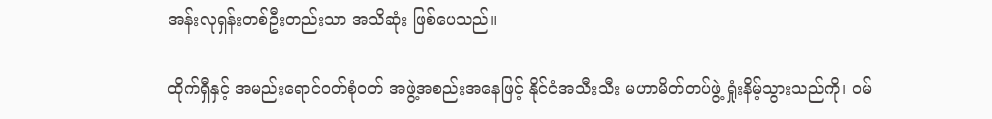အန်းလုရှန်းတစ်ဦးတည်းသာ အသိဆုံး ဖြစ်ပေသည်။

ထိုက်ရှီနှင့် အမည်းရောင်ဝတ်စုံဝတ် အဖွဲ့အစည်းအနေဖြင့် နိုင်ငံအသီးသီး မဟာမိတ်တပ်ဖွဲ့ ရှုံးနိမ့်သွားသည်ကို၊ ဝမ်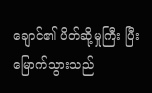ချောင်၏ ပိတ်ဆို့မှုကြီး ပြီးမြောက်သွားသည်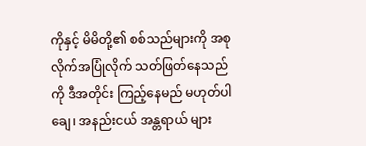ကိုနှင့် မိမိတို့၏ စစ်သည်များကို အစုလိုက်အပြုံလိုက် သတ်ဖြတ်နေသည်ကို ဒီအတိုင်း ကြည့်နေမည် မဟုတ်ပါချေ၊ အနည်းငယ် အန္တရာယ် များ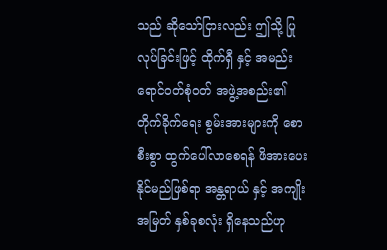သည် ဆိုသော်ငြားလည်း ဤသို့ ပြုလုပ်ခြင်းဖြင့် ထိုက်ရှီ နှင့် အမည်းရောင်ဝတ်စုံဝတ် အဖွဲ့အစည်း၏ တိုက်ခိုက်ရေး စွမ်းအားများကို စောစီးစွာ ထွက်ပေါ်လာစေရန် ဖိအားပေးနိုင်မည်ဖြစ်ရာ အန္တရာယ် နှင့် အကျိုးအမြတ် နှစ်ခုစလုံး ရှိနေသည်ဟု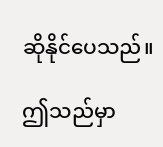ဆိုနိုင်ပေသည်။

ဤသည်မှာ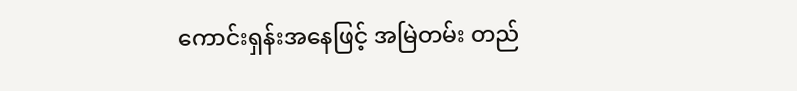ကောင်းရှန်းအနေဖြင့် အမြဲတမ်း တည်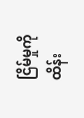ငြိမ်မှုကို ထိန်း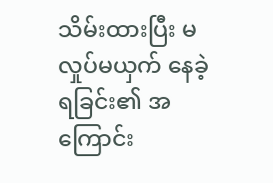သိမ်းထားပြီး မလှုပ်မယှက် နေခဲ့ရခြင်း၏ အကြောင်း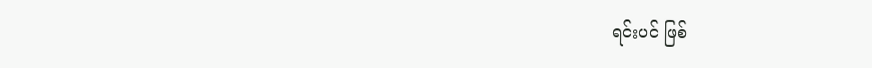ရင်းပင် ဖြစ်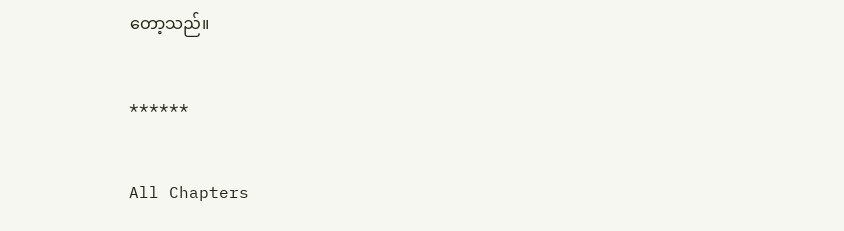တော့သည်။

******

All Chapters